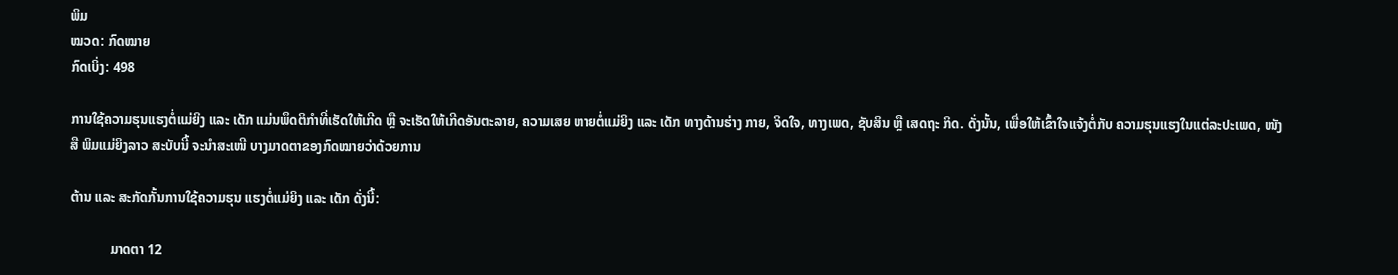ພິມ
ໝວດ: ກົດໝາຍ
ກົດເບິ່ງ: 498

ການໃຊ້ຄວາມຮຸນແຮງຕໍ່ແມ່ຍິງ ແລະ ເດັກ ແມ່ນພຶດຕິກຳທີ່ເຮັດໃຫ້ເກີດ ຫຼື ຈະເຮັດໃຫ້ເກີດອັນຕະລາຍ, ຄວາມເສຍ ຫາຍຕໍ່ແມ່ຍິງ ແລະ ເດັກ ທາງດ້ານຮ່າງ ກາຍ, ຈິດໃຈ, ທາງເພດ, ຊັບສິນ ຫຼື ເສດຖະ ກິດ. ດັ່ງນັ້ນ, ເພື່ອໃຫ້ເຂົ້າໃຈແຈ້ງຕໍ່ກັບ ຄວາມຮຸນແຮງໃນແຕ່ລະປະເພດ, ໜັງສື ພິມແມ່ຍິງລາວ ສະບັບນີ້ ຈະນຳສະເໜີ ບາງມາດຕາຂອງກົດໝາຍວ່າດ້ວຍການ

ຕ້ານ ແລະ ສະກັດກັ້ນການໃຊ້ຄວາມຮຸນ ແຮງຕໍ່ແມ່ຍິງ ແລະ ເດັກ ດັ່ງນີ້:

            ມາດຕາ 12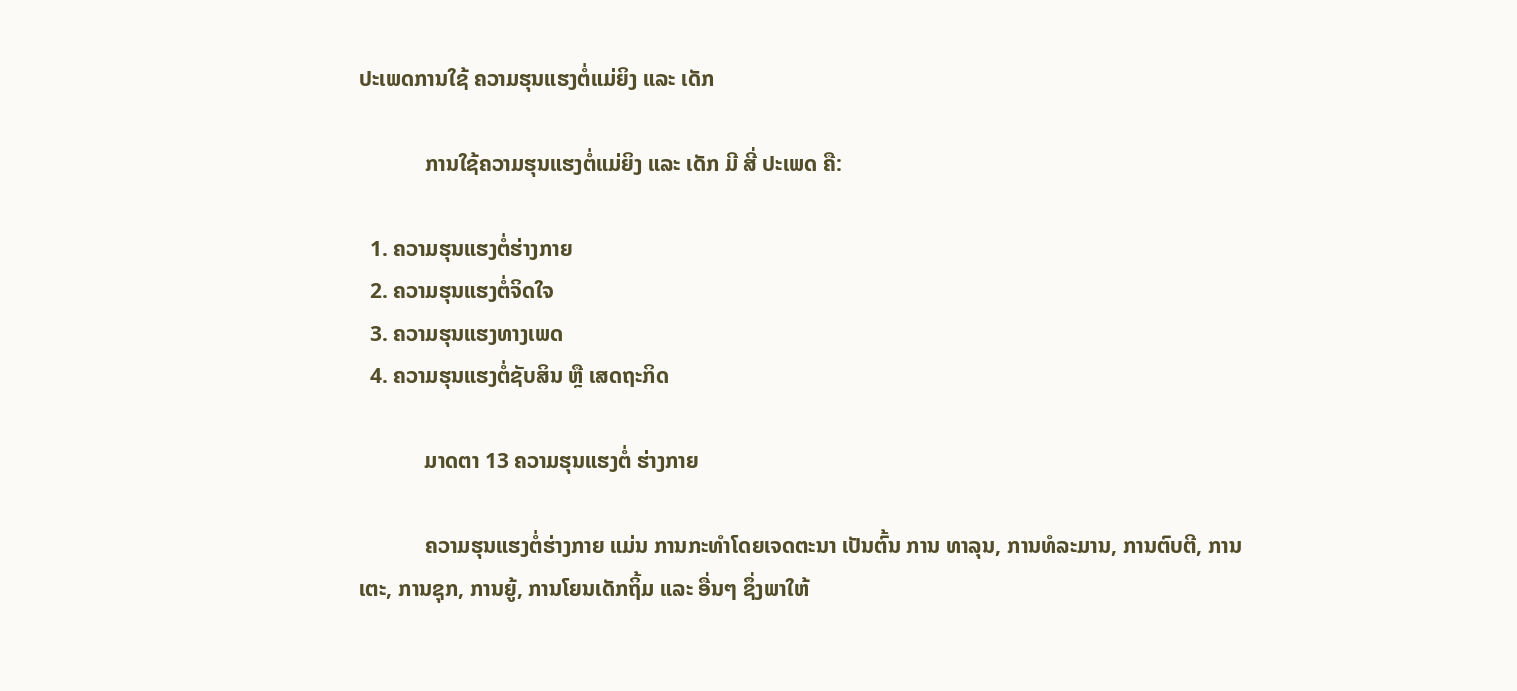ປະເພດການໃຊ້ ຄວາມຮຸນແຮງຕໍ່ແມ່ຍິງ ແລະ ເດັກ

            ການໃຊ້ຄວາມຮຸນແຮງຕໍ່ແມ່ຍິງ ແລະ ເດັກ ມີ ສີ່ ປະເພດ ຄື:

  1. ຄວາມຮຸນແຮງຕໍ່ຮ່າງກາຍ
  2. ຄວາມຮຸນແຮງຕໍ່ຈິດໃຈ
  3. ຄວາມຮຸນແຮງທາງເພດ
  4. ຄວາມຮຸນແຮງຕໍ່ຊັບສິນ ຫຼື ເສດຖະກິດ

            ມາດຕາ 13 ຄວາມຮຸນແຮງຕໍ່ ຮ່າງກາຍ

            ຄວາມຮຸນແຮງຕໍ່ຮ່າງກາຍ ແມ່ນ ການກະທຳໂດຍເຈດຕະນາ ເປັນຕົ້ນ ການ ທາລຸນ, ການທໍລະມານ, ການຕົບຕີ, ການ ເຕະ, ການຊຸກ, ການຍູ້, ການໂຍນເດັກຖິ້ມ ແລະ ອື່ນໆ ຊຶ່ງພາໃຫ້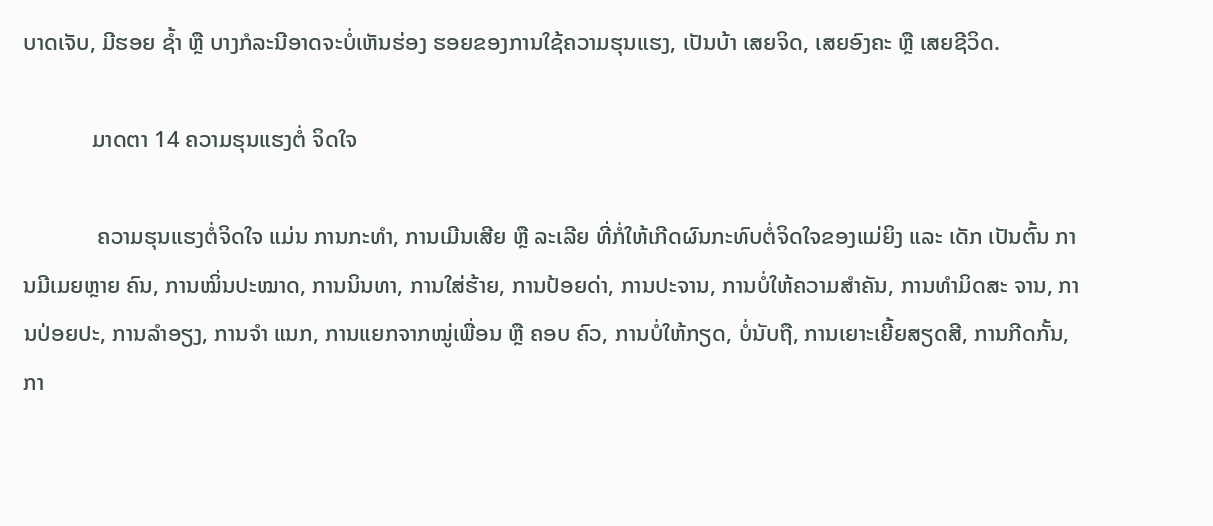ບາດເຈັບ, ມີຮອຍ ຊ້ຳ ຫຼື ບາງກໍລະນີອາດຈະບໍ່ເຫັນຮ່ອງ ຮອຍຂອງການໃຊ້ຄວາມຮຸນແຮງ, ເປັນບ້າ ເສຍຈິດ, ເສຍອົງຄະ ຫຼື ເສຍຊີວິດ.

            ມາດຕາ 14 ຄວາມຮຸນແຮງຕໍ່ ຈິດໃຈ

             ຄວາມຮຸນແຮງຕໍ່ຈິດໃຈ ແມ່ນ ການກະທຳ, ການເມີນເສີຍ ຫຼື ລະເລີຍ ທີ່ກໍ່ໃຫ້ເກີດຜົນກະທົບຕໍ່ຈິດໃຈຂອງແມ່ຍິງ ແລະ ເດັກ ເປັນຕົ້ນ ການມີເມຍຫຼາຍ ຄົນ, ການໝິ່ນປະໝາດ, ການນິນທາ, ການໃສ່ຮ້າຍ, ການປ້ອຍດ່າ, ການປະຈານ, ການບໍ່ໃຫ້ຄວາມສຳຄັນ, ການທຳມິດສະ ຈານ, ການປ່ອຍປະ, ການລຳອຽງ, ການຈຳ ແນກ, ການແຍກຈາກໝູ່ເພື່ອນ ຫຼື ຄອບ ຄົວ, ການບໍ່ໃຫ້ກຽດ, ບໍ່ນັບຖື, ການເຍາະເຍີ້ຍສຽດສີ, ການກີດກັ້ນ, ກາ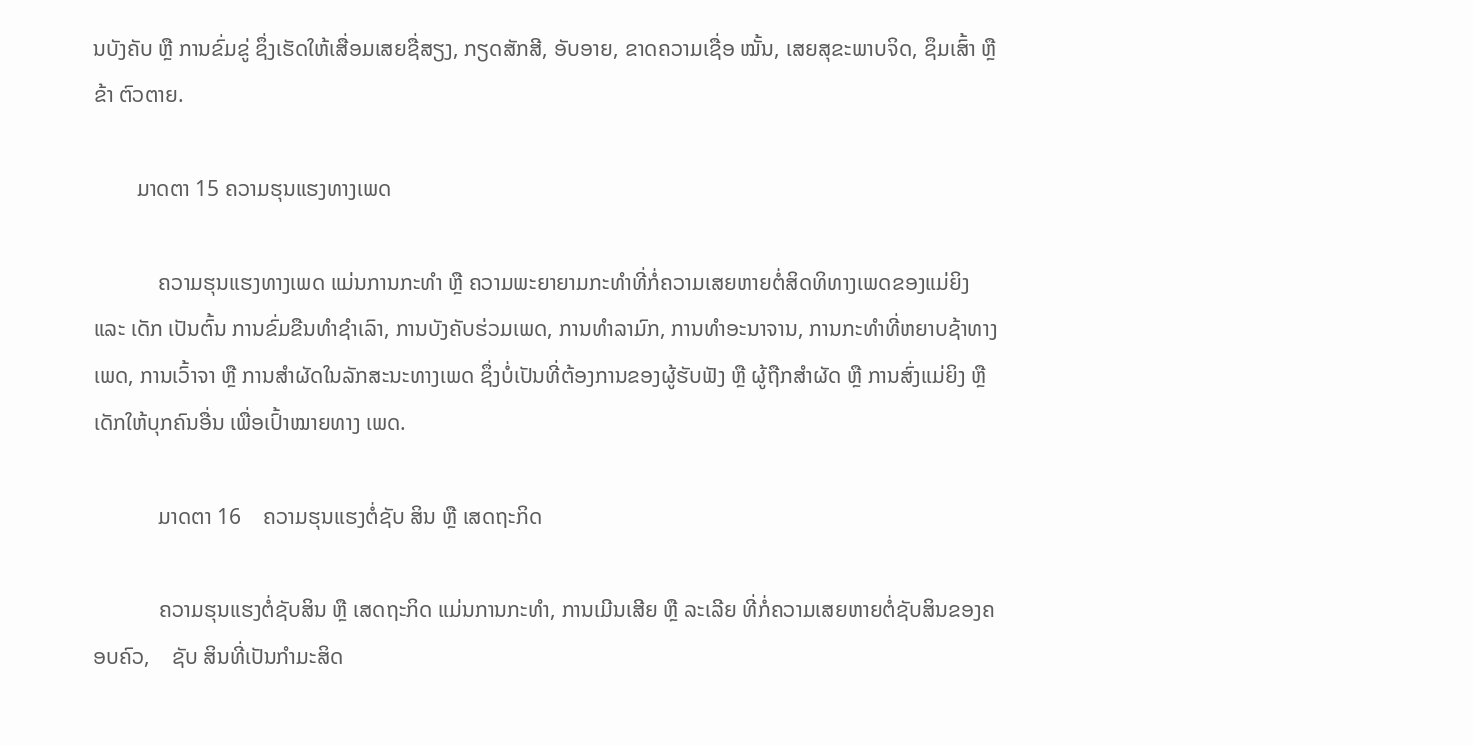ນບັງຄັບ ຫຼື ການຂົ່ມຂູ່ ຊຶ່ງເຮັດໃຫ້ເສື່ອມເສຍຊື່ສຽງ, ກຽດສັກສີ, ອັບອາຍ, ຂາດຄວາມເຊື່ອ ໝັ້ນ, ເສຍສຸຂະພາບຈິດ, ຊຶມເສົ້າ ຫຼື ຂ້າ ຕົວຕາຍ.

        ມາດຕາ 15 ຄວາມຮຸນແຮງທາງເພດ

            ຄວາມຮຸນແຮງທາງເພດ ແມ່ນການກະທຳ ຫຼື ຄວາມພະຍາຍາມກະທຳທີ່ກໍ່ຄວາມເສຍຫາຍຕໍ່ສິດທິທາງເພດຂອງແມ່ຍິງ ແລະ ເດັກ ເປັນຕົ້ນ ການຂົ່ມຂືນທຳຊຳເລົາ, ການບັງຄັບຮ່ວມເພດ, ການທຳລາມົກ, ການທຳອະນາຈານ, ການກະທຳທີ່ຫຍາບຊ້າທາງເພດ, ການເວົ້າຈາ ຫຼື ການສຳຜັດໃນລັກສະນະທາງເພດ ຊຶ່ງບໍ່ເປັນທີ່ຕ້ອງການຂອງຜູ້ຮັບຟັງ ຫຼື ຜູ້ຖືກສຳຜັດ ຫຼື ການສົ່ງແມ່ຍິງ ຫຼື ເດັກໃຫ້ບຸກຄົນອື່ນ ເພື່ອເປົ້າໝາຍທາງ ເພດ.

            ມາດຕາ 16    ຄວາມຮຸນແຮງຕໍ່ຊັບ ສິນ ຫຼື ເສດຖະກິດ

            ຄວາມຮຸນແຮງຕໍ່ຊັບສິນ ຫຼື ເສດຖະກິດ ແມ່ນການກະທຳ, ການເມີນເສີຍ ຫຼື ລະເລີຍ ທີ່ກໍ່ຄວາມເສຍຫາຍຕໍ່ຊັບສິນຂອງຄອບຄົວ,    ຊັບ ສິນທີ່ເປັນກຳມະສິດ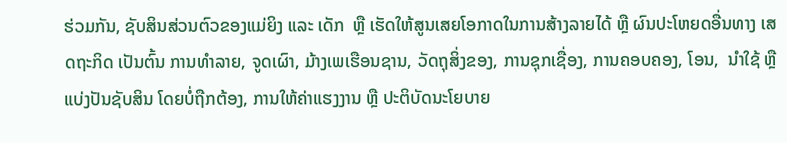ຮ່ວມກັນ, ຊັບສິນສ່ວນຕົວຂອງແມ່ຍິງ ແລະ ເດັກ  ຫຼື ເຮັດໃຫ້ສູນເສຍໂອກາດໃນການສ້າງລາຍໄດ້ ຫຼື ຜົນປະໂຫຍດອື່ນທາງ ເສດຖະກິດ ເປັນຕົ້ນ ການທຳລາຍ, ຈູດເຜົາ, ມ້າງເພເຮືອນຊານ, ວັດຖຸສິ່ງຂອງ, ການຊຸກເຊື່ອງ, ການຄອບຄອງ, ໂອນ,  ນຳໃຊ້ ຫຼື ແບ່ງປັນຊັບສິນ ໂດຍບໍ່ຖືກຕ້ອງ, ການໃຫ້ຄ່າແຮງງານ ຫຼື ປະຕິບັດນະໂຍບາຍ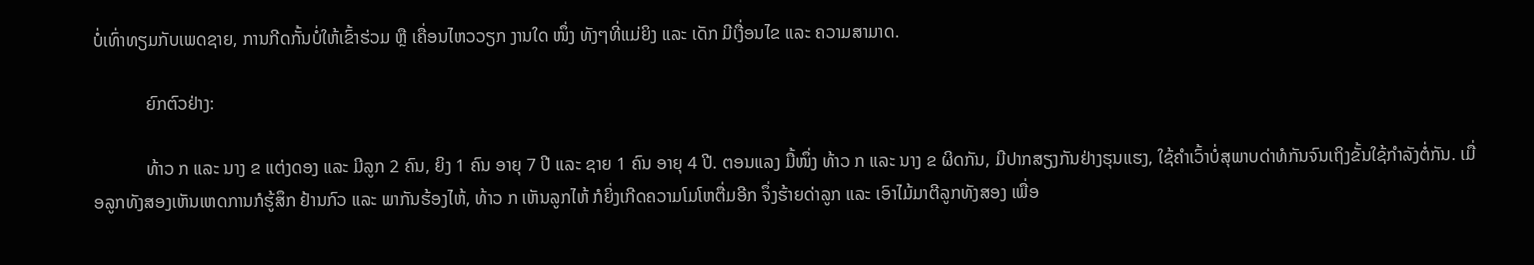ບໍ່ເທົ່າທຽມກັບເພດຊາຍ, ການກີດກັ້ນບໍ່ໃຫ້ເຂົ້າຮ່ວມ ຫຼື ເຄື່ອນໄຫວວຽກ ງານໃດ ໜຶ່ງ ທັງໆທີ່ແມ່ຍິງ ແລະ ເດັກ ມີເງື່ອນໄຂ ແລະ ຄວາມສາມາດ.

            ຍົກຕົວຢ່າງ:

            ທ້າວ ກ ແລະ ນາງ ຂ ແຕ່ງດອງ ແລະ ມີລູກ 2 ຄົນ, ຍິງ 1 ຄົນ ອາຍຸ 7 ປີ ແລະ ຊາຍ 1 ຄົນ ອາຍຸ 4 ປີ. ຕອນແລງ ມື້ໜຶ່ງ ທ້າວ ກ ແລະ ນາງ ຂ ຜິດກັນ, ມີປາກສຽງກັນຢ່າງຮຸນແຮງ, ໃຊ້ຄຳເວົ້າບໍ່ສຸພາບດ່າທໍກັນຈົນເຖິງຂັ້ນໃຊ້ກຳລັງຕໍ່ກັນ. ເມື່ອລູກທັງສອງເຫັນເຫດການກໍຮູ້ສຶກ ຢ້ານກົວ ແລະ ພາກັນຮ້ອງໄຫ້, ທ້າວ ກ ເຫັນລູກໄຫ້ ກໍຍິ່ງເກີດຄວາມໂມໂຫຕື່ມອີກ ຈຶ່ງຮ້າຍດ່າລູກ ແລະ ເອົາໄມ້ມາຕີລູກທັງສອງ ເພື່ອ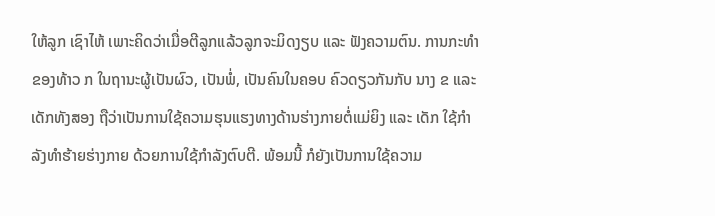ໃຫ້ລູກ ເຊົາໄຫ້ ເພາະຄິດວ່າເມື່ອຕີລູກແລ້ວລູກຈະມິດງຽບ ແລະ ຟັງຄວາມຕົນ. ການກະທຳຂອງທ້າວ ກ ໃນຖານະຜູ້ເປັນຜົວ, ເປັນພໍ່, ເປັນຄົນໃນຄອບ ຄົວດຽວກັນກັບ ນາງ ຂ ແລະ ເດັກທັງສອງ ຖືວ່າເປັນການໃຊ້ຄວາມຮຸນແຮງທາງດ້ານຮ່າງກາຍຕໍ່ແມ່ຍິງ ແລະ ເດັກ ໃຊ້ກຳລັງທຳຮ້າຍຮ່າງກາຍ ດ້ວຍການໃຊ້ກຳລັງຕົບຕີ. ພ້ອມນີ້ ກໍຍັງເປັນການໃຊ້ຄວາມ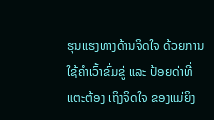ຮຸນແຮງທາງດ້ານຈິດໃຈ ດ້ວຍການໃຊ້ຄຳເວົ້າຂົ່ມຂູ່ ແລະ ປ້ອຍດ່າທີ່ແຕະຕ້ອງ ເຖິງຈິດໃຈ ຂອງແມ່ຍິງ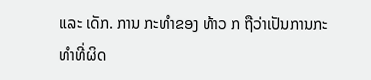ແລະ ເດັກ. ການ ກະທຳຂອງ ທ້າວ ກ ຖືວ່າເປັນການກະ ທຳທີ່ຜິດ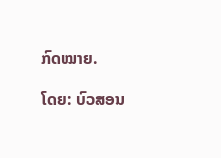ກົດໝາຍ.

ໂດຍ: ບົວສອນ